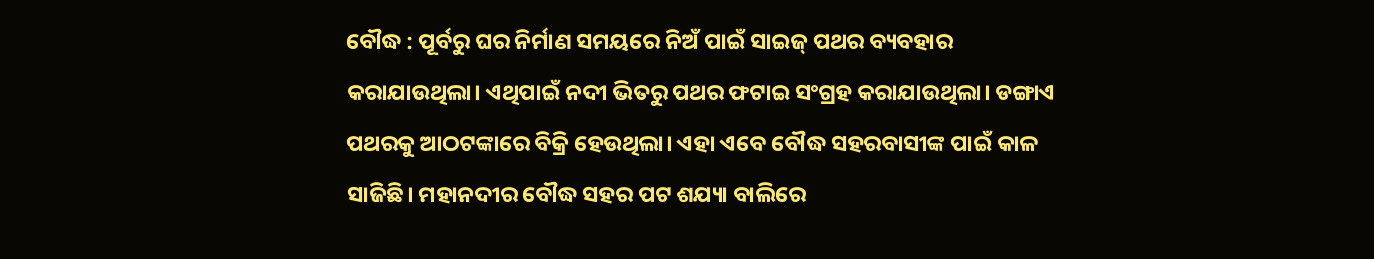ବୌଦ୍ଧ : ପୂର୍ବରୁ ଘର ନିର୍ମାଣ ସମୟରେ ନିଅଁ ପାଇଁ ସାଇଜ୍ ପଥର ବ୍ୟବହାର କରାଯାଉଥିଲା। ଏଥିପାଇଁ ନଦୀ ଭିତରୁ ପଥର ଫଟାଇ ସଂଗ୍ରହ କରାଯାଉଥିଲା। ଡଙ୍ଗାଏ ପଥରକୁ ଆଠଟଙ୍କାରେ ବିକ୍ରି ହେଉଥିଲା। ଏହା ଏବେ ବୌଦ୍ଧ ସହରବାସୀଙ୍କ ପାଇଁ କାଳ ସାଜିଛି। ମହାନଦୀର ବୌଦ୍ଧ ସହର ପଟ ଶଯ୍ୟା ବାଲିରେ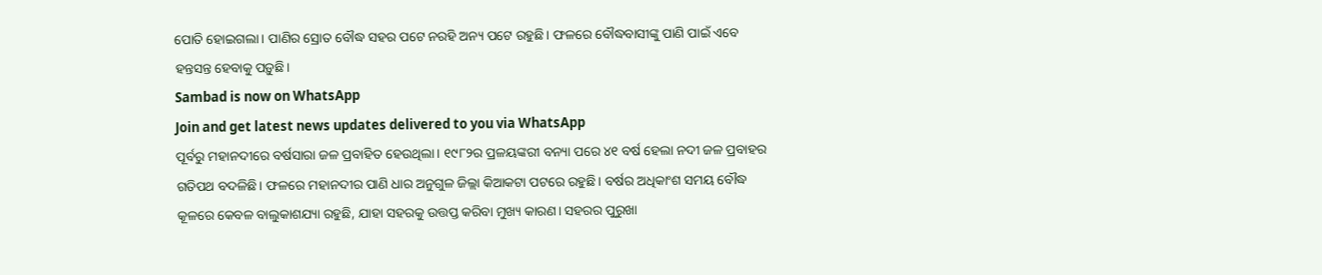ପୋତି ହୋଇଗଲା। ପାଣିର ସ୍ରୋତ ବୌଦ୍ଧ ସହର ପଟେ ନରହି ଅନ୍ୟ ପଟେ ରହୁଛି। ଫଳରେ ବୌଦ୍ଧବାସୀଙ୍କୁ ପାଣି ପାଇଁ ଏବେ ହନ୍ତସନ୍ତ ହେବାକୁ ପଡ଼ୁଛି।
Sambad is now on WhatsApp
Join and get latest news updates delivered to you via WhatsApp
ପୂର୍ବରୁ ମହାନଦୀରେ ବର୍ଷସାରା ଜଳ ପ୍ରବାହିତ ହେଉଥିଲା। ୧୯୮୨ର ପ୍ରଳୟଙ୍କରୀ ବନ୍ୟା ପରେ ୪୧ ବର୍ଷ ହେଲା ନଦୀ ଜଳ ପ୍ରବାହର ଗତିପଥ ବଦଳିଛି। ଫଳରେ ମହାନଦୀର ପାଣି ଧାର ଅନୁଗୁଳ ଜିଲ୍ଲା କିଆକଟା ପଟରେ ରହୁଛି। ବର୍ଷର ଅଧିକାଂଶ ସମୟ ବୌଦ୍ଧ କୂଳରେ କେବଳ ବାଲୁକାଶଯ୍ୟା ରହୁଛି, ଯାହା ସହରକୁ ଉତ୍ତପ୍ତ କରିବା ମୁଖ୍ୟ କାରଣ। ସହରର ପୁରୁଖା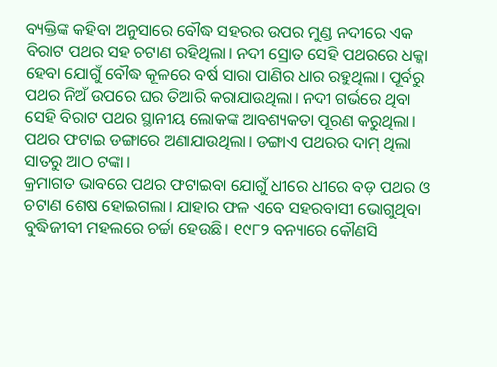ବ୍ୟକ୍ତିଙ୍କ କହିବା ଅନୁସାରେ ବୌଦ୍ଧ ସହରର ଉପର ମୁଣ୍ଡ ନଦୀରେ ଏକ ବିରାଟ ପଥର ସହ ଚଟାଣ ରହିଥିଲା। ନଦୀ ସ୍ରୋତ ସେହି ପଥରରେ ଧକ୍କା ହେବା ଯୋଗୁଁ ବୌଦ୍ଧ କୂଳରେ ବର୍ଷ ସାରା ପାଣିର ଧାର ରହୁଥିଲା। ପୂର୍ବରୁ ପଥର ନିଅଁ ଉପରେ ଘର ତିଆରି କରାଯାଉଥିଲା। ନଦୀ ଗର୍ଭରେ ଥିବା ସେହି ବିରାଟ ପଥର ସ୍ଥାନୀୟ ଲୋକଙ୍କ ଆବଶ୍ୟକତା ପୂରଣ କରୁଥିଲା। ପଥର ଫଟାଇ ଡଙ୍ଗାରେ ଅଣାଯାଉଥିଲା। ଡଙ୍ଗାଏ ପଥରର ଦାମ୍ ଥିଲା ସାତରୁ ଆଠ ଟଙ୍କା।
କ୍ରମାଗତ ଭାବରେ ପଥର ଫଟାଇବା ଯୋଗୁଁ ଧୀରେ ଧୀରେ ବଡ଼ ପଥର ଓ ଚଟାଣ ଶେଷ ହୋଇଗଲା। ଯାହାର ଫଳ ଏବେ ସହରବାସୀ ଭୋଗୁଥିବା ବୁଦ୍ଧିଜୀବୀ ମହଲରେ ଚର୍ଚ୍ଚା ହେଉଛି। ୧୯୮୨ ବନ୍ୟାରେ କୌଣସି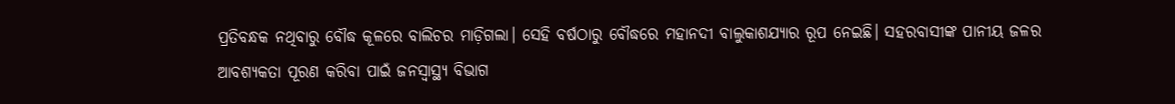ପ୍ରତିବନ୍ଧକ ନଥିବାରୁ ବୌଦ୍ଧ କୂଳରେ ବାଲିଚର ମାଡ଼ିଗଲା। ସେହି ବର୍ଷଠାରୁ ବୌଦ୍ଧରେ ମହାନଦୀ ବାଲୁକାଶଯ୍ୟାର ରୂପ ନେଇଛି। ସହରବାସୀଙ୍କ ପାନୀୟ ଜଳର ଆବଶ୍ୟକତା ପୂରଣ କରିବା ପାଇଁ ଜନସ୍ବାସ୍ଥ୍ୟ ବିଭାଗ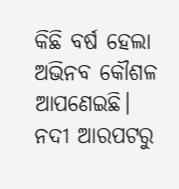କିଛି ବର୍ଷ ହେଲା ଅଭିନବ କୌଶଳ ଆପଣେଇଛି। ନଦୀ ଆରପଟରୁ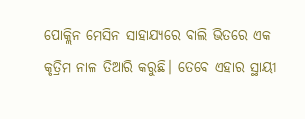ପୋକ୍ଲିନ ମେସିନ ସାହାଯ୍ୟରେ ବାଲି ଭିତରେ ଏକ କୃତ୍ରିମ ନାଳ ତିଆରି କରୁଛି। ତେବେ ଏହାର ସ୍ଥାୟୀ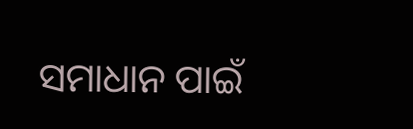ସମାଧାନ ପାଇଁ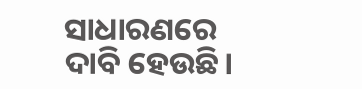ସାଧାରଣରେ ଦାବି ହେଉଛି।